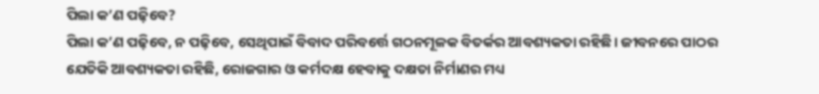ପିଲା କ’ଣ ପଢ଼ିବେ?
ପିଲା କ’ଣ ପଢ଼ିବେ, ନ ପଢ଼ିବେ, ସେଥିପାଇଁ ବିବାଦ ପରିବର୍ତ୍ତେ ଗଠନମୂଳକ ବିତର୍କର ଆବଶ୍ୟକତା ରହିଛି। ଜୀବନରେ ପାଠର ଯେତିକି ଆବଶ୍ୟକତା ରହିଛି, ରୋଜଗାର ଓ କର୍ମଦକ୍ଷ ହେବାକୁ ଦକ୍ଷତା ନିର୍ମାଣର ମଧ୍ୟ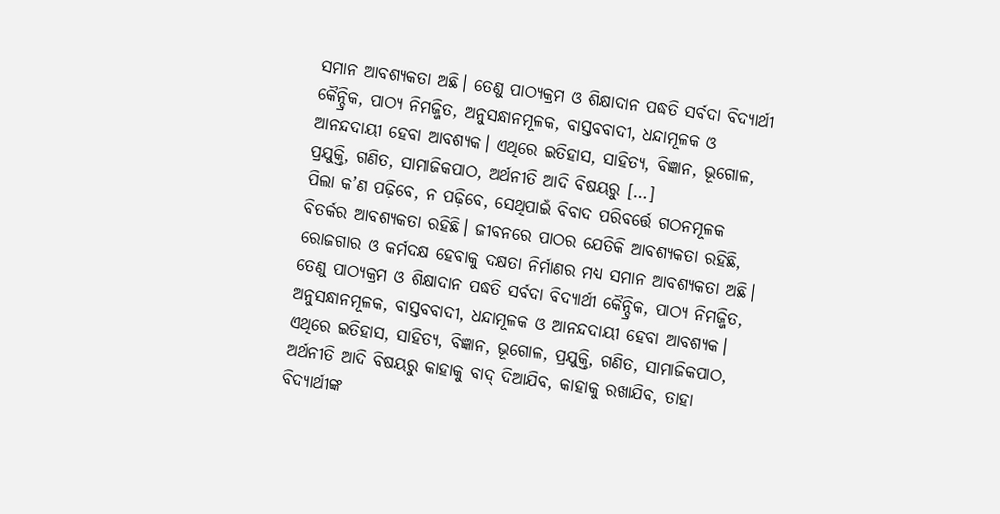ସମାନ ଆବଶ୍ୟକତା ଅଛି। ତେଣୁ ପାଠ୍ୟକ୍ରମ ଓ ଶିକ୍ଷାଦାନ ପଦ୍ଧତି ସର୍ବଦା ବିଦ୍ୟାର୍ଥୀ କୈନ୍ଦ୍ରିକ, ପାଠ୍ୟ ନିମଜ୍ଜିତ, ଅନୁସନ୍ଧାନମୂଳକ, ବାସ୍ତବବାଦୀ, ଧନ୍ଦାମୂଳକ ଓ ଆନନ୍ଦଦାୟୀ ହେବା ଆବଶ୍ୟକ। ଏଥିରେ ଇତିହାସ, ସାହିତ୍ୟ, ବିଜ୍ଞାନ, ଭୂଗୋଳ, ପ୍ରଯୁକ୍ତି, ଗଣିତ, ସାମାଜିକପାଠ, ଅର୍ଥନୀତି ଆଦି ବିଷୟରୁ […]
ପିଲା କ’ଣ ପଢ଼ିବେ, ନ ପଢ଼ିବେ, ସେଥିପାଇଁ ବିବାଦ ପରିବର୍ତ୍ତେ ଗଠନମୂଳକ ବିତର୍କର ଆବଶ୍ୟକତା ରହିଛି। ଜୀବନରେ ପାଠର ଯେତିକି ଆବଶ୍ୟକତା ରହିଛି, ରୋଜଗାର ଓ କର୍ମଦକ୍ଷ ହେବାକୁ ଦକ୍ଷତା ନିର୍ମାଣର ମଧ୍ୟ ସମାନ ଆବଶ୍ୟକତା ଅଛି। ତେଣୁ ପାଠ୍ୟକ୍ରମ ଓ ଶିକ୍ଷାଦାନ ପଦ୍ଧତି ସର୍ବଦା ବିଦ୍ୟାର୍ଥୀ କୈନ୍ଦ୍ରିକ, ପାଠ୍ୟ ନିମଜ୍ଜିତ, ଅନୁସନ୍ଧାନମୂଳକ, ବାସ୍ତବବାଦୀ, ଧନ୍ଦାମୂଳକ ଓ ଆନନ୍ଦଦାୟୀ ହେବା ଆବଶ୍ୟକ। ଏଥିରେ ଇତିହାସ, ସାହିତ୍ୟ, ବିଜ୍ଞାନ, ଭୂଗୋଳ, ପ୍ରଯୁକ୍ତି, ଗଣିତ, ସାମାଜିକପାଠ, ଅର୍ଥନୀତି ଆଦି ବିଷୟରୁ କାହାକୁ ବାଦ୍ ଦିଆଯିବ, କାହାକୁ ରଖାଯିବ, ତାହା ବିଦ୍ୟାର୍ଥୀଙ୍କ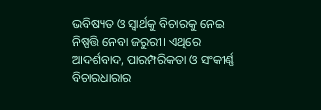ଭବିଷ୍ୟତ ଓ ସ୍ୱାର୍ଥକୁ ବିଚାରକୁ ନେଇ ନିଷ୍ପତ୍ତି ନେବା ଜରୁରୀ। ଏଥିରେ ଆଦର୍ଶବାଦ, ପାରମ୍ପରିକତା ଓ ସଂକୀର୍ଣ୍ଣ ବିଚାରଧାରାର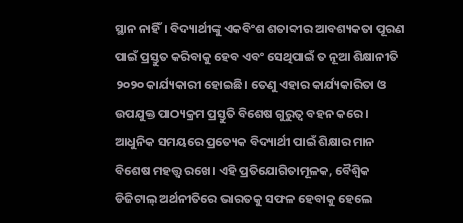ସ୍ଥାନ ନାହିଁ। ବିଦ୍ୟାର୍ଥୀଙ୍କୁ ଏକବିଂଶ ଶତାବ୍ଦୀର ଆବଶ୍ୟକତା ପୂରଣ ପାଇଁ ପ୍ରସ୍ତୁତ କରିବାକୁ ହେବ ଏବଂ ସେଥିପାଇଁ ତ ନୂଆ ଶିକ୍ଷାନୀତି ୨୦୨୦ କାର୍ଯ୍ୟକାରୀ ହୋଇଛି। ତେଣୁ ଏହାର କାର୍ଯ୍ୟକାରିତା ଓ ଉପଯୁକ୍ତ ପାଠ୍ୟକ୍ରମ ପ୍ରସ୍ତୁତି ବିଶେଷ ଗୁରୁତ୍ୱ ବହନ କରେ।
ଆଧୁନିକ ସମୟରେ ପ୍ରତ୍ୟେକ ବିଦ୍ୟାର୍ଥୀ ପାଇଁ ଶିକ୍ଷାର ମାନ ବିଶେଷ ମହତ୍ତ୍ୱ ରଖେ। ଏହି ପ୍ରତିଯୋଗିତାମୂଳକ, ବୈଶ୍ୱିକ ଡିଜିଟାଲ୍ ଅର୍ଥନୀତିରେ ଭାରତକୁ ସଫଳ ହେବାକୁ ହେଲେ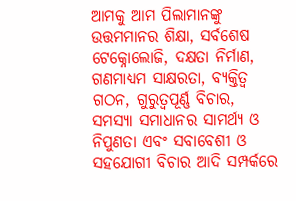ଆମକୁ ଆମ ପିଲାମାନଙ୍କୁ ଉତ୍ତମମାନର ଶିକ୍ଷା, ସର୍ବଶେଷ ଟେକ୍ନୋଲୋଜି, ଦକ୍ଷତା ନିର୍ମାଣ, ଗଣମାଧ୍ୟମ ସାକ୍ଷରତା, ବ୍ୟକ୍ତିତ୍ୱ ଗଠନ, ଗୁରୁତ୍ୱପୂର୍ଣ୍ଣ ବିଚାର, ସମସ୍ୟା ସମାଧାନର ସାମର୍ଥ୍ୟ ଓ ନିପୁଣତା ଏବଂ ସବାବେଶୀ ଓ ସହଯୋଗୀ ବିଚାର ଆଦି ସମ୍ପର୍କରେ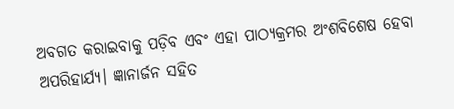ଅବଗତ କରାଇବାକୁ ପଡ଼ିବ ଏବଂ ଏହା ପାଠ୍ୟକ୍ରମର ଅଂଶବିଶେଷ ହେବା ଅପରିହାର୍ଯ୍ୟ। ଜ୍ଞାନାର୍ଜନ ସହିତ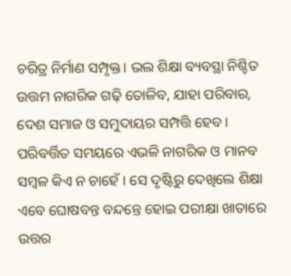ଚରିତ୍ର ନିର୍ମାଣ ସମ୍ପୃକ୍ତ। ଭଲ ଶିକ୍ଷା ବ୍ୟବସ୍ଥା ନିଶ୍ଚିତ ଉତ୍ତମ ନାଗରିକ ଗଢ଼ି ତୋଳିବ, ଯାହା ପରିବାର, ଦେଶ ସମାଜ ଓ ସମୁଦାୟର ସମ୍ପତ୍ତି ହେବ। ପରିବର୍ତ୍ତିତ ସମୟରେ ଏଭଳି ନାଗରିକ ଓ ମାନବ ସମ୍ବଳ କିଏ ନ ଚାହେଁ। ସେ ଦୃଷ୍ଟିରୁ ଦେଖିଲେ ଶିକ୍ଷା ଏବେ ଘୋଷବନ୍ତ ବନ୍ଦନ୍ତେ ହୋଇ ପରୀକ୍ଷା ଖାତାରେ ଉତ୍ତର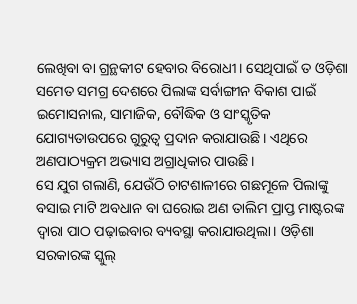ଲେଖିବା ବା ଗ୍ରନ୍ଥକୀଟ ହେବାର ବିରୋଧୀ। ସେଥିପାଇଁ ତ ଓଡ଼ିଶା ସମେତ ସମଗ୍ର ଦେଶରେ ପିଲାଙ୍କ ସର୍ବାଙ୍ଗୀନ ବିକାଶ ପାଇଁ ଇମୋସନାଲ, ସାମାଜିକ, ବୌଦ୍ଧିକ ଓ ସାଂସ୍କୃତିକ ଯୋଗ୍ୟତାଉପରେ ଗୁରୁତ୍ୱ ପ୍ରଦାନ କରାଯାଉଛି। ଏଥିରେ ଅଣପାଠ୍ୟକ୍ରମ ଅଭ୍ୟାସ ଅଗ୍ରାଧିକାର ପାଉଛି।
ସେ ଯୁଗ ଗଲାଣି, ଯେଉଁଠି ଚାଟଶାଳୀରେ ଗଛମୂଳେ ପିଲାଙ୍କୁ ବସାଇ ମାଟି ଅବଧାନ ବା ଘରୋଇ ଅଣ ତାଲିମ ପ୍ରାପ୍ତ ମାଷ୍ଟରଙ୍କ ଦ୍ୱାରା ପାଠ ପଢ଼ାଇବାର ବ୍ୟବସ୍ଥା କରାଯାଉଥିଲା। ଓଡ଼ିଶା ସରକାରଙ୍କ ସ୍କୁଲ୍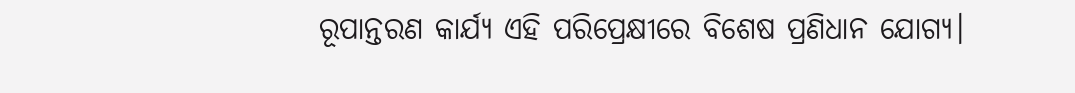ରୂପାନ୍ତରଣ କାର୍ଯ୍ୟ ଏହି ପରିପ୍ରେକ୍ଷୀରେ ବିଶେଷ ପ୍ରଣିଧାନ ଯୋଗ୍ୟ।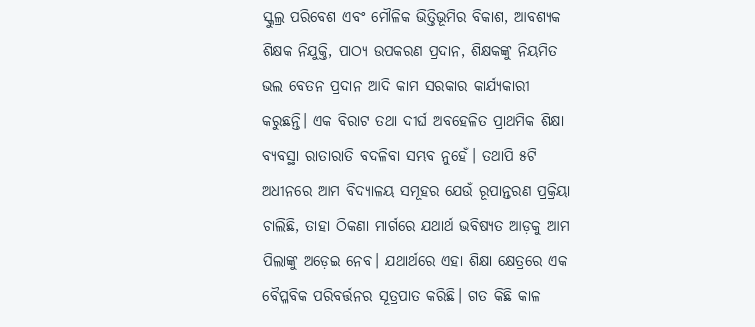ସ୍କୁଲ୍ର ପରିବେଶ ଏବଂ ମୌଳିକ ଭିତ୍ତିଭୂମିର ବିକାଶ, ଆବଶ୍ୟକ ଶିକ୍ଷକ ନିଯୁକ୍ତି, ପାଠ୍ୟ ଉପକରଣ ପ୍ରଦାନ, ଶିକ୍ଷକଙ୍କୁ ନିୟମିତ ଭଲ ବେତନ ପ୍ରଦାନ ଆଦି କାମ ସରକାର କାର୍ଯ୍ୟକାରୀ କରୁଛନ୍ତି। ଏକ ବିରାଟ ତଥା ଦୀର୍ଘ ଅବହେଳିତ ପ୍ରାଥମିକ ଶିକ୍ଷା ବ୍ୟବସ୍ଥା ରାତାରାତି ବଦଳିବା ସମ୍ଭବ ନୁହେଁ। ତଥାପି ୫ଟି ଅଧୀନରେ ଆମ ବିଦ୍ୟାଳୟ ସମୂହର ଯେଉଁ ରୂପାନ୍ତରଣ ପ୍ରକ୍ରିୟା ଚାଲିଛି, ତାହା ଠିକଣା ମାର୍ଗରେ ଯଥାର୍ଥ ଭବିଷ୍ୟତ ଆଡ଼କୁ ଆମ ପିଲାଙ୍କୁ ଅଡ଼େଇ ନେବ। ଯଥାର୍ଥରେ ଏହା ଶିକ୍ଷା କ୍ଷେତ୍ରରେ ଏକ ବୈପ୍ଳବିକ ପରିବର୍ତ୍ତନର ସୂତ୍ରପାତ କରିଛି। ଗତ କିଛି କାଳ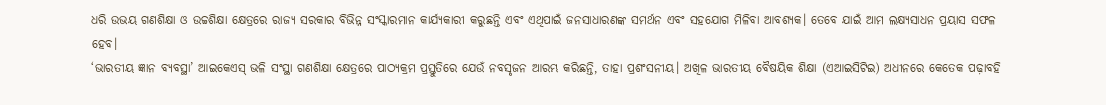ଧରି ଉଭୟ ଗଣଶିକ୍ଷା ଓ ଉଚ୍ଚଶିକ୍ଷା କ୍ଷେତ୍ରରେ ରାଜ୍ୟ ସରକାର ବିଭିନ୍ନ ସଂସ୍କାରମାନ କାର୍ଯ୍ୟକାରୀ କରୁଛନ୍ତି ଏବଂ ଏଥିପାଇଁ ଜନସାଧାରଣଙ୍କ ସମର୍ଥନ ଏବଂ ସହଯୋଗ ମିଳିବା ଆବଶ୍ୟକ। ତେବେ ଯାଇଁ ଆମ ଲକ୍ଷ୍ୟସାଧନ ପ୍ରୟାସ ସଫଳ ହେବ।
‘ଭାରତୀୟ ଜ୍ଞାନ ବ୍ୟବସ୍ଥା’ ଆଇକେଏସ୍ ଭଳି ସଂସ୍ଥା ଗଣଶିକ୍ଷା କ୍ଷେତ୍ରରେ ପାଠ୍ୟକ୍ରମ ପ୍ରସ୍ତୁତିରେ ଯେଉଁ ନବସୃଜନ ଆରମ୍ଭ କରିଛନ୍ତି, ତାହା ପ୍ରଶଂସନୀୟ। ଅଖିଳ ଭାରତୀୟ ବୈଷୟିକ ଶିକ୍ଷା (ଏଆଇସିଟିଇ) ଅଧୀନରେ କେତେକ ପଢ଼ାବହି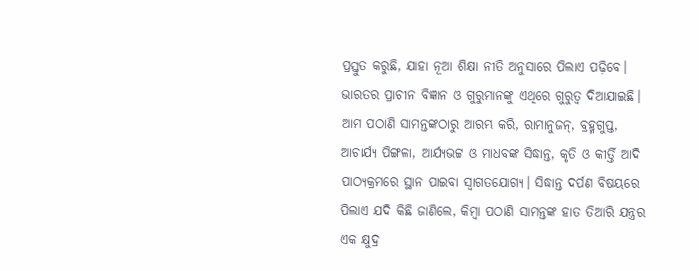ପ୍ରସ୍ତୁତ କରୁଛି, ଯାହା ନୂଆ ଶିକ୍ଷା ନୀତି ଅନୁସାରେ ପିଲାଏ ପଢ଼ିବେ। ଭାରତର ପ୍ରାଚୀନ ବିଜ୍ଞାନ ଓ ଗୁରୁମାନଙ୍କୁ ଏଥିରେ ଗୁରୁତ୍ୱ ଦିଆଯାଇଛି। ଆମ ପଠାଣି ସାମନ୍ତଙ୍କଠାରୁ ଆରମ୍ଭ କରି, ରାମାନୁଜନ୍, ବ୍ରହ୍ମଗୁପ୍ତ, ଆଚାର୍ଯ୍ୟ ପିଙ୍ଗଳା, ଆର୍ଯ୍ୟଭଟ୍ଟ ଓ ମାଧବଙ୍କ ସିଦ୍ଧାନ୍ତ, କୃତି ଓ କୀର୍ତ୍ତି ଆଦି ପାଠ୍ୟକ୍ରମରେ ସ୍ଥାନ ପାଇବା ସ୍ୱାଗତଯୋଗ୍ୟ। ସିଦ୍ଧାନ୍ତ ଦର୍ପଣ ବିଷୟରେ ପିଲାଏ ଯଦି କିଛି ଜାଣିଲେ, କିମ୍ବା ପଠାଣି ସାମନ୍ତଙ୍କ ହାତ ତିଆରି ଯନ୍ତ୍ରର ଏକ କ୍ଷୁଦ୍ର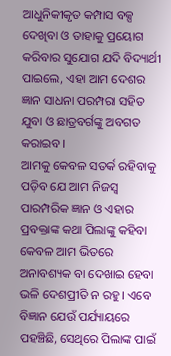ଆଧୁନିକୀକୃତ କମ୍ପାସ ବକ୍ସ ଦେଖିବା ଓ ତାହାକୁ ପ୍ରୟୋଗ କରିବାର ସୁଯୋଗ ଯଦି ବିଦ୍ୟାର୍ଥୀ ପାଇଲେ, ଏହା ଆମ ଦେଶର ଜ୍ଞାନ ସାଧନା ପରମ୍ପରା ସହିତ ଯୁବା ଓ ଛାତ୍ରବର୍ଗଙ୍କୁ ଅବଗତ କରାଇବ।
ଆମକୁ କେବଳ ସତର୍କ ରହିବାକୁ ପଡ଼ିବ ଯେ ଆମ ନିଜସ୍ୱ ପାରମ୍ପରିକ ଜ୍ଞାନ ଓ ଏହାର ପ୍ରବକ୍ତାଙ୍କ କଥା ପିଲାଙ୍କୁ କହିବା କେବଳ ଆମ ଭିତରେ ଅନାବଶ୍ୟକ ବା ଦେଖାଇ ହେବା ଭଳି ଦେଶପ୍ରୀତି ନ ରହୁ। ଏବେ ବିଜ୍ଞାନ ଯେଉଁ ପର୍ଯ୍ୟାୟରେ ପହଞ୍ଚିଛି, ସେଥିରେ ପିଲାଙ୍କ ପାଇଁ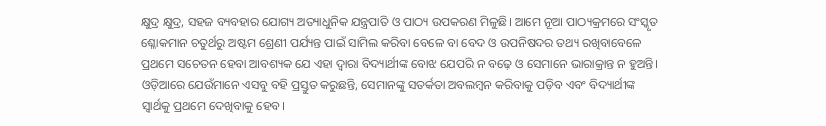କ୍ଷୁଦ୍ର କ୍ଷୁଦ୍ର, ସହଜ ବ୍ୟବହାର ଯୋଗ୍ୟ ଅତ୍ୟାଧୁନିକ ଯନ୍ତ୍ରପାତି ଓ ପାଠ୍ୟ ଉପକରଣ ମିଳୁଛି। ଆମେ ନୂଆ ପାଠ୍ୟକ୍ରମରେ ସଂସ୍କୃତ ଶ୍ଳୋକମାନ ଚତୁର୍ଥରୁ ଅଷ୍ଟମ ଶ୍ରେଣୀ ପର୍ଯ୍ୟନ୍ତ ପାଇଁ ସାମିଲ କରିବା ବେଳେ ବା ବେଦ ଓ ଉପନିଷଦର ତଥ୍ୟ ରଖିବାବେଳେ ପ୍ରଥମେ ସଚେତନ ହେବା ଆବଶ୍ୟକ ଯେ ଏହା ଦ୍ୱାରା ବିଦ୍ୟାର୍ଥୀଙ୍କ ବୋଝ ଯେପରି ନ ବଢ଼େ ଓ ସେମାନେ ଭାରାକ୍ରାନ୍ତ ନ ହୁଅନ୍ତି। ଓଡ଼ିଆରେ ଯେଉଁମାନେ ଏସବୁ ବହି ପ୍ରସ୍ତୁତ କରୁଛନ୍ତି, ସେମାନଙ୍କୁ ସତର୍କତା ଅବଲମ୍ବନ କରିବାକୁ ପଡ଼ିବ ଏବଂ ବିଦ୍ୟାର୍ଥୀଙ୍କ ସ୍ୱାର୍ଥକୁ ପ୍ରଥମେ ଦେଖିବାକୁ ହେବ।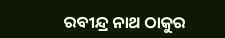ରବୀନ୍ଦ୍ର ନାଥ ଠାକୁର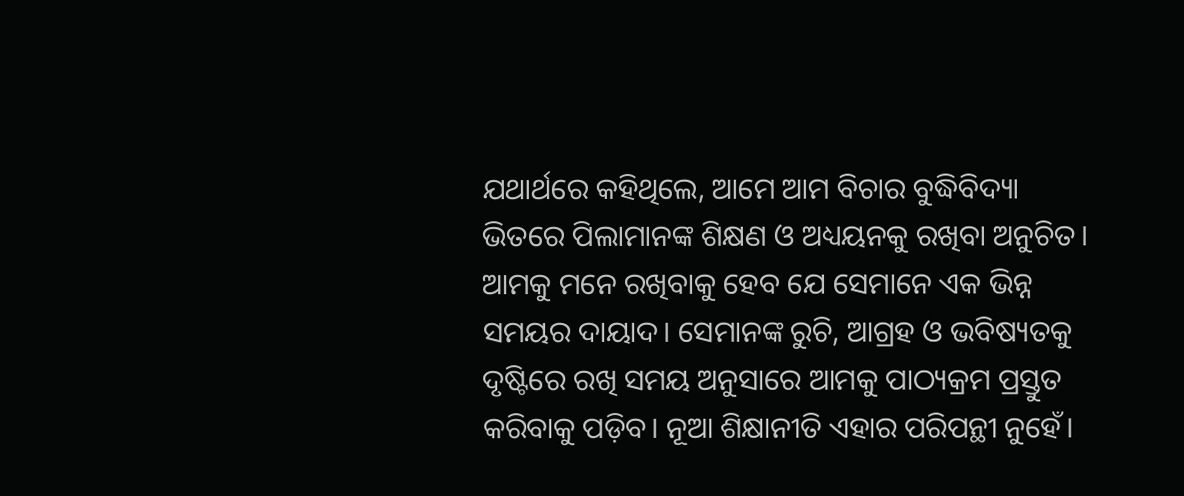ଯଥାର୍ଥରେ କହିଥିଲେ, ଆମେ ଆମ ବିଚାର ବୁଦ୍ଧିବିଦ୍ୟା ଭିତରେ ପିଲାମାନଙ୍କ ଶିକ୍ଷଣ ଓ ଅଧ୍ୟୟନକୁ ରଖିବା ଅନୁଚିତ। ଆମକୁ ମନେ ରଖିବାକୁ ହେବ ଯେ ସେମାନେ ଏକ ଭିନ୍ନ ସମୟର ଦାୟାଦ। ସେମାନଙ୍କ ରୁଚି, ଆଗ୍ରହ ଓ ଭବିଷ୍ୟତକୁ ଦୃଷ୍ଟିରେ ରଖି ସମୟ ଅନୁସାରେ ଆମକୁ ପାଠ୍ୟକ୍ରମ ପ୍ରସ୍ତୁତ କରିବାକୁ ପଡ଼ିବ। ନୂଆ ଶିକ୍ଷାନୀତି ଏହାର ପରିପନ୍ଥୀ ନୁହେଁ।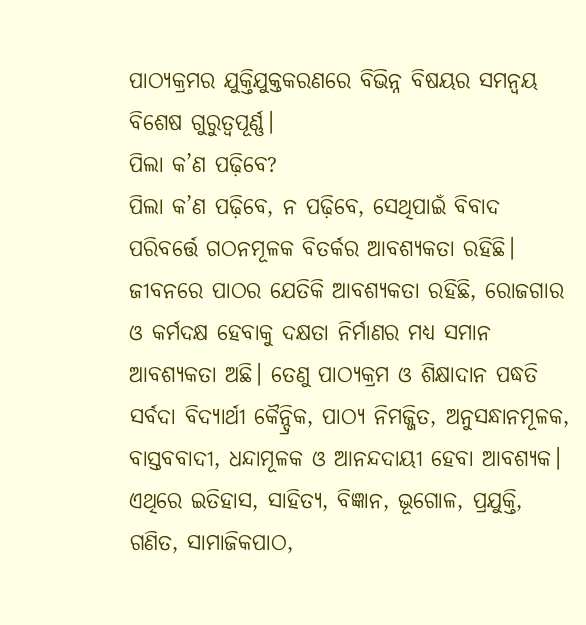ପାଠ୍ୟକ୍ରମର ଯୁକ୍ତିଯୁକ୍ତକରଣରେ ବିଭିନ୍ନ ବିଷୟର ସମନ୍ୱୟ ବିଶେଷ ଗୁରୁତ୍ୱପୂର୍ଣ୍ଣ।
ପିଲା କ’ଣ ପଢ଼ିବେ?
ପିଲା କ’ଣ ପଢ଼ିବେ, ନ ପଢ଼ିବେ, ସେଥିପାଇଁ ବିବାଦ ପରିବର୍ତ୍ତେ ଗଠନମୂଳକ ବିତର୍କର ଆବଶ୍ୟକତା ରହିଛି। ଜୀବନରେ ପାଠର ଯେତିକି ଆବଶ୍ୟକତା ରହିଛି, ରୋଜଗାର ଓ କର୍ମଦକ୍ଷ ହେବାକୁ ଦକ୍ଷତା ନିର୍ମାଣର ମଧ୍ୟ ସମାନ ଆବଶ୍ୟକତା ଅଛି। ତେଣୁ ପାଠ୍ୟକ୍ରମ ଓ ଶିକ୍ଷାଦାନ ପଦ୍ଧତି ସର୍ବଦା ବିଦ୍ୟାର୍ଥୀ କୈନ୍ଦ୍ରିକ, ପାଠ୍ୟ ନିମଜ୍ଜିତ, ଅନୁସନ୍ଧାନମୂଳକ, ବାସ୍ତବବାଦୀ, ଧନ୍ଦାମୂଳକ ଓ ଆନନ୍ଦଦାୟୀ ହେବା ଆବଶ୍ୟକ। ଏଥିରେ ଇତିହାସ, ସାହିତ୍ୟ, ବିଜ୍ଞାନ, ଭୂଗୋଳ, ପ୍ରଯୁକ୍ତି, ଗଣିତ, ସାମାଜିକପାଠ,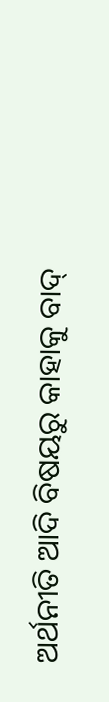ଅର୍ଥନୀତି ଆଦି ବିଷୟରୁ କାହାକୁ ବାଦ୍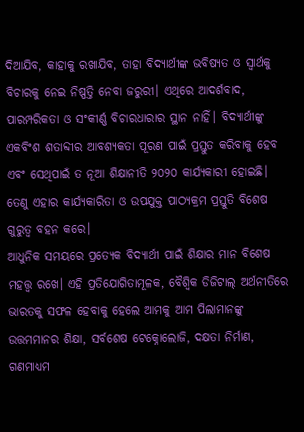ଦିଆଯିବ, କାହାକୁ ରଖାଯିବ, ତାହା ବିଦ୍ୟାର୍ଥୀଙ୍କ ଭବିଷ୍ୟତ ଓ ସ୍ୱାର୍ଥକୁ ବିଚାରକୁ ନେଇ ନିଷ୍ପତ୍ତି ନେବା ଜରୁରୀ। ଏଥିରେ ଆଦର୍ଶବାଦ, ପାରମ୍ପରିକତା ଓ ସଂକୀର୍ଣ୍ଣ ବିଚାରଧାରାର ସ୍ଥାନ ନାହିଁ। ବିଦ୍ୟାର୍ଥୀଙ୍କୁ ଏକବିଂଶ ଶତାବ୍ଦୀର ଆବଶ୍ୟକତା ପୂରଣ ପାଇଁ ପ୍ରସ୍ତୁତ କରିବାକୁ ହେବ ଏବଂ ସେଥିପାଇଁ ତ ନୂଆ ଶିକ୍ଷାନୀତି ୨୦୨୦ କାର୍ଯ୍ୟକାରୀ ହୋଇଛି। ତେଣୁ ଏହାର କାର୍ଯ୍ୟକାରିତା ଓ ଉପଯୁକ୍ତ ପାଠ୍ୟକ୍ରମ ପ୍ରସ୍ତୁତି ବିଶେଷ ଗୁରୁତ୍ୱ ବହନ କରେ।
ଆଧୁନିକ ସମୟରେ ପ୍ରତ୍ୟେକ ବିଦ୍ୟାର୍ଥୀ ପାଇଁ ଶିକ୍ଷାର ମାନ ବିଶେଷ ମହତ୍ତ୍ୱ ରଖେ। ଏହି ପ୍ରତିଯୋଗିତାମୂଳକ, ବୈଶ୍ୱିକ ଡିଜିଟାଲ୍ ଅର୍ଥନୀତିରେ ଭାରତକୁ ସଫଳ ହେବାକୁ ହେଲେ ଆମକୁ ଆମ ପିଲାମାନଙ୍କୁ ଉତ୍ତମମାନର ଶିକ୍ଷା, ସର୍ବଶେଷ ଟେକ୍ନୋଲୋଜି, ଦକ୍ଷତା ନିର୍ମାଣ, ଗଣମାଧ୍ୟମ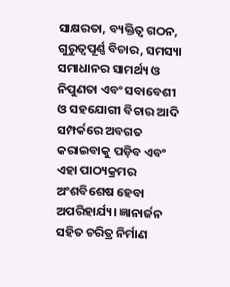ସାକ୍ଷରତା, ବ୍ୟକ୍ତିତ୍ୱ ଗଠନ, ଗୁରୁତ୍ୱପୂର୍ଣ୍ଣ ବିଚାର, ସମସ୍ୟା ସମାଧାନର ସାମର୍ଥ୍ୟ ଓ ନିପୁଣତା ଏବଂ ସବାବେଶୀ ଓ ସହଯୋଗୀ ବିଚାର ଆଦି ସମ୍ପର୍କରେ ଅବଗତ କରାଇବାକୁ ପଡ଼ିବ ଏବଂ ଏହା ପାଠ୍ୟକ୍ରମର ଅଂଶବିଶେଷ ହେବା ଅପରିହାର୍ଯ୍ୟ। ଜ୍ଞାନାର୍ଜନ ସହିତ ଚରିତ୍ର ନିର୍ମାଣ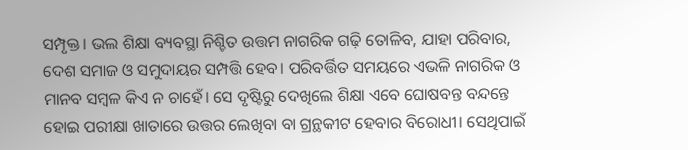ସମ୍ପୃକ୍ତ। ଭଲ ଶିକ୍ଷା ବ୍ୟବସ୍ଥା ନିଶ୍ଚିତ ଉତ୍ତମ ନାଗରିକ ଗଢ଼ି ତୋଳିବ, ଯାହା ପରିବାର, ଦେଶ ସମାଜ ଓ ସମୁଦାୟର ସମ୍ପତ୍ତି ହେବ। ପରିବର୍ତ୍ତିତ ସମୟରେ ଏଭଳି ନାଗରିକ ଓ ମାନବ ସମ୍ବଳ କିଏ ନ ଚାହେଁ। ସେ ଦୃଷ୍ଟିରୁ ଦେଖିଲେ ଶିକ୍ଷା ଏବେ ଘୋଷବନ୍ତ ବନ୍ଦନ୍ତେ ହୋଇ ପରୀକ୍ଷା ଖାତାରେ ଉତ୍ତର ଲେଖିବା ବା ଗ୍ରନ୍ଥକୀଟ ହେବାର ବିରୋଧୀ। ସେଥିପାଇଁ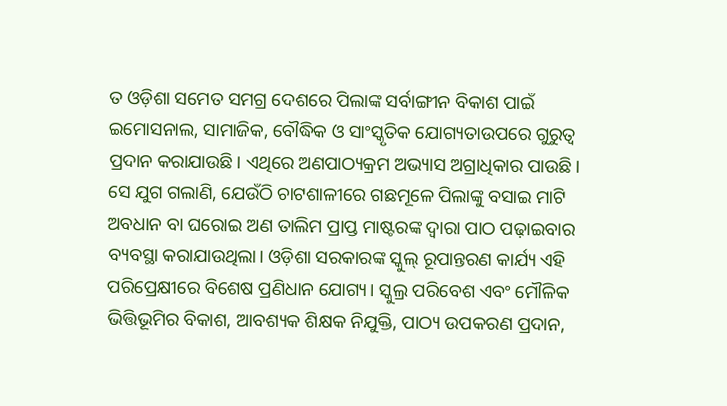ତ ଓଡ଼ିଶା ସମେତ ସମଗ୍ର ଦେଶରେ ପିଲାଙ୍କ ସର୍ବାଙ୍ଗୀନ ବିକାଶ ପାଇଁ ଇମୋସନାଲ, ସାମାଜିକ, ବୌଦ୍ଧିକ ଓ ସାଂସ୍କୃତିକ ଯୋଗ୍ୟତାଉପରେ ଗୁରୁତ୍ୱ ପ୍ରଦାନ କରାଯାଉଛି। ଏଥିରେ ଅଣପାଠ୍ୟକ୍ରମ ଅଭ୍ୟାସ ଅଗ୍ରାଧିକାର ପାଉଛି।
ସେ ଯୁଗ ଗଲାଣି, ଯେଉଁଠି ଚାଟଶାଳୀରେ ଗଛମୂଳେ ପିଲାଙ୍କୁ ବସାଇ ମାଟି ଅବଧାନ ବା ଘରୋଇ ଅଣ ତାଲିମ ପ୍ରାପ୍ତ ମାଷ୍ଟରଙ୍କ ଦ୍ୱାରା ପାଠ ପଢ଼ାଇବାର ବ୍ୟବସ୍ଥା କରାଯାଉଥିଲା। ଓଡ଼ିଶା ସରକାରଙ୍କ ସ୍କୁଲ୍ ରୂପାନ୍ତରଣ କାର୍ଯ୍ୟ ଏହି ପରିପ୍ରେକ୍ଷୀରେ ବିଶେଷ ପ୍ରଣିଧାନ ଯୋଗ୍ୟ। ସ୍କୁଲ୍ର ପରିବେଶ ଏବଂ ମୌଳିକ ଭିତ୍ତିଭୂମିର ବିକାଶ, ଆବଶ୍ୟକ ଶିକ୍ଷକ ନିଯୁକ୍ତି, ପାଠ୍ୟ ଉପକରଣ ପ୍ରଦାନ,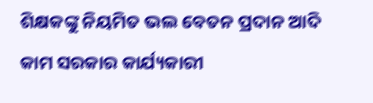ଶିକ୍ଷକଙ୍କୁ ନିୟମିତ ଭଲ ବେତନ ପ୍ରଦାନ ଆଦି କାମ ସରକାର କାର୍ଯ୍ୟକାରୀ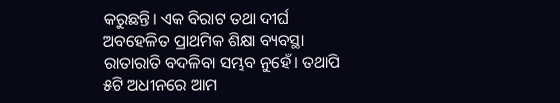କରୁଛନ୍ତି। ଏକ ବିରାଟ ତଥା ଦୀର୍ଘ ଅବହେଳିତ ପ୍ରାଥମିକ ଶିକ୍ଷା ବ୍ୟବସ୍ଥା ରାତାରାତି ବଦଳିବା ସମ୍ଭବ ନୁହେଁ। ତଥାପି ୫ଟି ଅଧୀନରେ ଆମ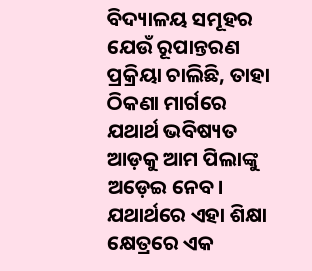ବିଦ୍ୟାଳୟ ସମୂହର ଯେଉଁ ରୂପାନ୍ତରଣ ପ୍ରକ୍ରିୟା ଚାଲିଛି, ତାହା ଠିକଣା ମାର୍ଗରେ ଯଥାର୍ଥ ଭବିଷ୍ୟତ ଆଡ଼କୁ ଆମ ପିଲାଙ୍କୁ ଅଡ଼େଇ ନେବ। ଯଥାର୍ଥରେ ଏହା ଶିକ୍ଷା କ୍ଷେତ୍ରରେ ଏକ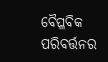ବୈପ୍ଳବିକ ପରିବର୍ତ୍ତନର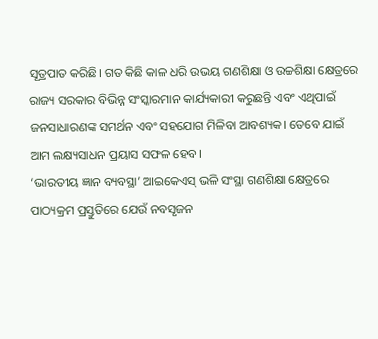ସୂତ୍ରପାତ କରିଛି। ଗତ କିଛି କାଳ ଧରି ଉଭୟ ଗଣଶିକ୍ଷା ଓ ଉଚ୍ଚଶିକ୍ଷା କ୍ଷେତ୍ରରେ ରାଜ୍ୟ ସରକାର ବିଭିନ୍ନ ସଂସ୍କାରମାନ କାର୍ଯ୍ୟକାରୀ କରୁଛନ୍ତି ଏବଂ ଏଥିପାଇଁ ଜନସାଧାରଣଙ୍କ ସମର୍ଥନ ଏବଂ ସହଯୋଗ ମିଳିବା ଆବଶ୍ୟକ। ତେବେ ଯାଇଁ ଆମ ଲକ୍ଷ୍ୟସାଧନ ପ୍ରୟାସ ସଫଳ ହେବ।
‘ଭାରତୀୟ ଜ୍ଞାନ ବ୍ୟବସ୍ଥା’ ଆଇକେଏସ୍ ଭଳି ସଂସ୍ଥା ଗଣଶିକ୍ଷା କ୍ଷେତ୍ରରେ ପାଠ୍ୟକ୍ରମ ପ୍ରସ୍ତୁତିରେ ଯେଉଁ ନବସୃଜନ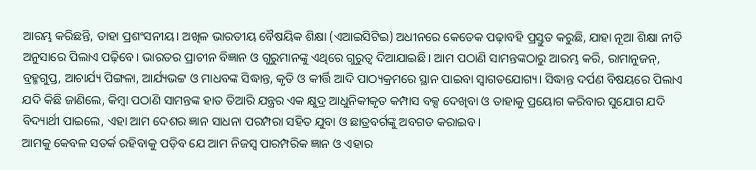ଆରମ୍ଭ କରିଛନ୍ତି, ତାହା ପ୍ରଶଂସନୀୟ। ଅଖିଳ ଭାରତୀୟ ବୈଷୟିକ ଶିକ୍ଷା (ଏଆଇସିଟିଇ) ଅଧୀନରେ କେତେକ ପଢ଼ାବହି ପ୍ରସ୍ତୁତ କରୁଛି, ଯାହା ନୂଆ ଶିକ୍ଷା ନୀତି ଅନୁସାରେ ପିଲାଏ ପଢ଼ିବେ। ଭାରତର ପ୍ରାଚୀନ ବିଜ୍ଞାନ ଓ ଗୁରୁମାନଙ୍କୁ ଏଥିରେ ଗୁରୁତ୍ୱ ଦିଆଯାଇଛି। ଆମ ପଠାଣି ସାମନ୍ତଙ୍କଠାରୁ ଆରମ୍ଭ କରି, ରାମାନୁଜନ୍, ବ୍ରହ୍ମଗୁପ୍ତ, ଆଚାର୍ଯ୍ୟ ପିଙ୍ଗଳା, ଆର୍ଯ୍ୟଭଟ୍ଟ ଓ ମାଧବଙ୍କ ସିଦ୍ଧାନ୍ତ, କୃତି ଓ କୀର୍ତ୍ତି ଆଦି ପାଠ୍ୟକ୍ରମରେ ସ୍ଥାନ ପାଇବା ସ୍ୱାଗତଯୋଗ୍ୟ। ସିଦ୍ଧାନ୍ତ ଦର୍ପଣ ବିଷୟରେ ପିଲାଏ ଯଦି କିଛି ଜାଣିଲେ, କିମ୍ବା ପଠାଣି ସାମନ୍ତଙ୍କ ହାତ ତିଆରି ଯନ୍ତ୍ରର ଏକ କ୍ଷୁଦ୍ର ଆଧୁନିକୀକୃତ କମ୍ପାସ ବକ୍ସ ଦେଖିବା ଓ ତାହାକୁ ପ୍ରୟୋଗ କରିବାର ସୁଯୋଗ ଯଦି ବିଦ୍ୟାର୍ଥୀ ପାଇଲେ, ଏହା ଆମ ଦେଶର ଜ୍ଞାନ ସାଧନା ପରମ୍ପରା ସହିତ ଯୁବା ଓ ଛାତ୍ରବର୍ଗଙ୍କୁ ଅବଗତ କରାଇବ।
ଆମକୁ କେବଳ ସତର୍କ ରହିବାକୁ ପଡ଼ିବ ଯେ ଆମ ନିଜସ୍ୱ ପାରମ୍ପରିକ ଜ୍ଞାନ ଓ ଏହାର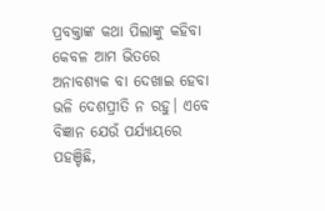ପ୍ରବକ୍ତାଙ୍କ କଥା ପିଲାଙ୍କୁ କହିବା କେବଳ ଆମ ଭିତରେ ଅନାବଶ୍ୟକ ବା ଦେଖାଇ ହେବା ଭଳି ଦେଶପ୍ରୀତି ନ ରହୁ। ଏବେ ବିଜ୍ଞାନ ଯେଉଁ ପର୍ଯ୍ୟାୟରେ ପହଞ୍ଚିଛି,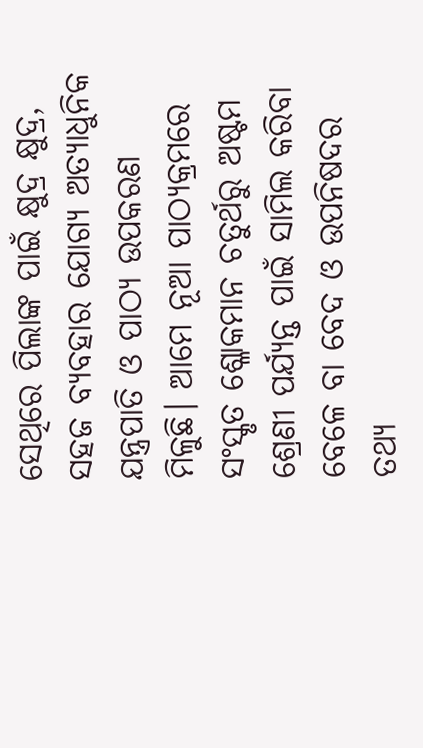ସେଥିରେ ପିଲାଙ୍କ ପାଇଁ କ୍ଷୁଦ୍ର କ୍ଷୁଦ୍ର, ସହଜ ବ୍ୟବହାର ଯୋଗ୍ୟ ଅତ୍ୟାଧୁନିକ ଯନ୍ତ୍ରପାତି ଓ ପାଠ୍ୟ ଉପକରଣ ମିଳୁଛି। ଆମେ ନୂଆ ପାଠ୍ୟକ୍ରମରେ ସଂସ୍କୃତ ଶ୍ଳୋକମାନ ଚତୁର୍ଥରୁ ଅଷ୍ଟମ ଶ୍ରେଣୀ ପର୍ଯ୍ୟନ୍ତ ପାଇଁ ସାମିଲ କରିବା ବେଳେ ବା ବେଦ ଓ ଉପନିଷଦର ତଥ୍ୟ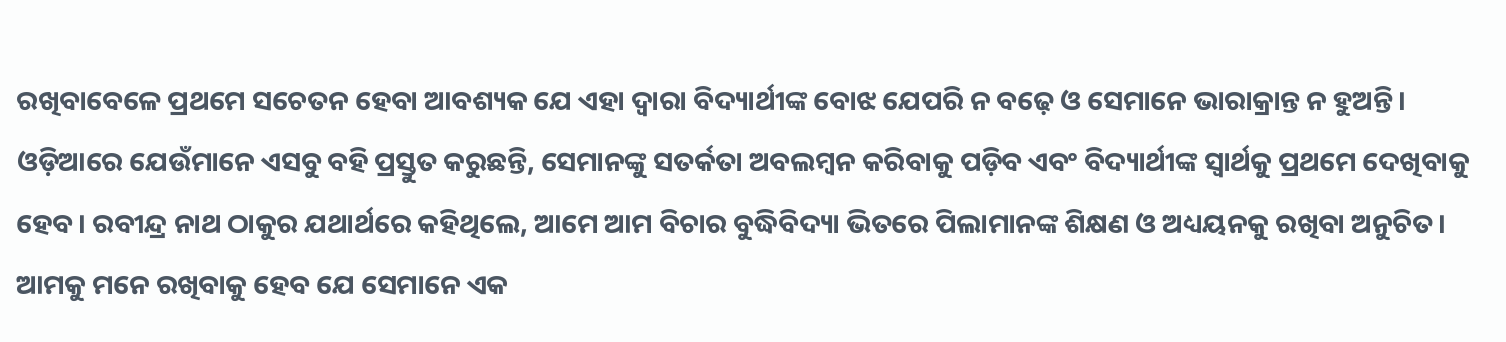ରଖିବାବେଳେ ପ୍ରଥମେ ସଚେତନ ହେବା ଆବଶ୍ୟକ ଯେ ଏହା ଦ୍ୱାରା ବିଦ୍ୟାର୍ଥୀଙ୍କ ବୋଝ ଯେପରି ନ ବଢ଼େ ଓ ସେମାନେ ଭାରାକ୍ରାନ୍ତ ନ ହୁଅନ୍ତି। ଓଡ଼ିଆରେ ଯେଉଁମାନେ ଏସବୁ ବହି ପ୍ରସ୍ତୁତ କରୁଛନ୍ତି, ସେମାନଙ୍କୁ ସତର୍କତା ଅବଲମ୍ବନ କରିବାକୁ ପଡ଼ିବ ଏବଂ ବିଦ୍ୟାର୍ଥୀଙ୍କ ସ୍ୱାର୍ଥକୁ ପ୍ରଥମେ ଦେଖିବାକୁ ହେବ। ରବୀନ୍ଦ୍ର ନାଥ ଠାକୁର ଯଥାର୍ଥରେ କହିଥିଲେ, ଆମେ ଆମ ବିଚାର ବୁଦ୍ଧିବିଦ୍ୟା ଭିତରେ ପିଲାମାନଙ୍କ ଶିକ୍ଷଣ ଓ ଅଧ୍ୟୟନକୁ ରଖିବା ଅନୁଚିତ। ଆମକୁ ମନେ ରଖିବାକୁ ହେବ ଯେ ସେମାନେ ଏକ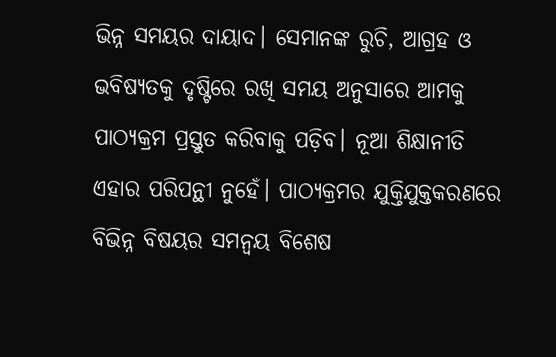ଭିନ୍ନ ସମୟର ଦାୟାଦ। ସେମାନଙ୍କ ରୁଚି, ଆଗ୍ରହ ଓ ଭବିଷ୍ୟତକୁ ଦୃଷ୍ଟିରେ ରଖି ସମୟ ଅନୁସାରେ ଆମକୁ ପାଠ୍ୟକ୍ରମ ପ୍ରସ୍ତୁତ କରିବାକୁ ପଡ଼ିବ। ନୂଆ ଶିକ୍ଷାନୀତି ଏହାର ପରିପନ୍ଥୀ ନୁହେଁ। ପାଠ୍ୟକ୍ରମର ଯୁକ୍ତିଯୁକ୍ତକରଣରେ ବିଭିନ୍ନ ବିଷୟର ସମନ୍ୱୟ ବିଶେଷ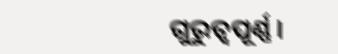ଗୁରୁତ୍ୱପୂର୍ଣ୍ଣ।